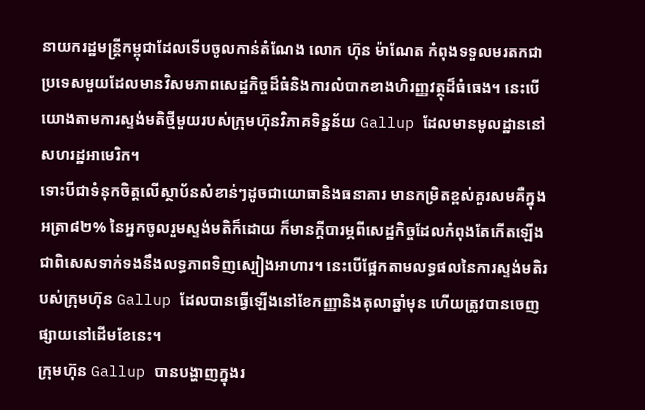នាយករដ្ឋមន្ត្រីកម្ពុជាដែលទើបចូលកាន់តំណែង លោក ហ៊ុន ម៉ាណែត កំពុងទទួលមរតកជាប្រទេសមួយដែលមានវិសមភាពសេដ្ឋកិច្ចដ៏ធំនិងការលំបាកខាងហិរញ្ញវត្ថុដ៏ធំធេង។ នេះបើយោងតាមការស្ទង់មតិថ្មីមួយរបស់ក្រុមហ៊ុនវិភាគទិន្នន័យ Gallup ដែលមានមូលដ្ឋាននៅសហរដ្ឋអាមេរិក។
ទោះបីជាទំនុកចិត្តលើស្ថាប័នសំខាន់ៗដូចជាយោធានិងធនាគារ មានកម្រិតខ្ពស់គួរសមគឺក្នុងអត្រា៨២% នៃអ្នកចូលរួមស្ទង់មតិក៏ដោយ ក៏មានក្តីបារម្ភពីសេដ្ឋកិច្ចដែលកំពុងតែកើតឡើង ជាពិសេសទាក់ទងនឹងលទ្ធភាពទិញស្បៀងអាហារ។ នេះបើផ្អែកតាមលទ្ធផលនៃការស្ទង់មតិរបស់ក្រុមហ៊ុន Gallup ដែលបានធ្វើឡើងនៅខែកញ្ញានិងតុលាឆ្នាំមុន ហើយត្រូវបានចេញផ្សាយនៅដើមខែនេះ។
ក្រុមហ៊ុន Gallup បានបង្ហាញក្នុងរ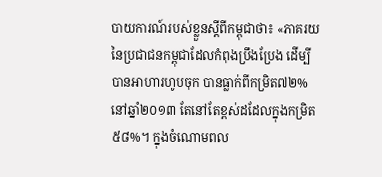បាយការណ៍របស់ខ្លួនស្តីពីកម្ពុជាថា៖ «ភាគរយនៃប្រជាជនកម្ពុជាដែលកំពុងប្រឹងប្រែង ដើម្បីបានអាហារហូបចុក បានធ្លាក់ពីកម្រិត៧២% នៅឆ្នាំ២០១៣ តែនៅតែខ្ពស់ដដែលក្នុងកម្រិត៥៨%។ ក្នុងចំណោមពល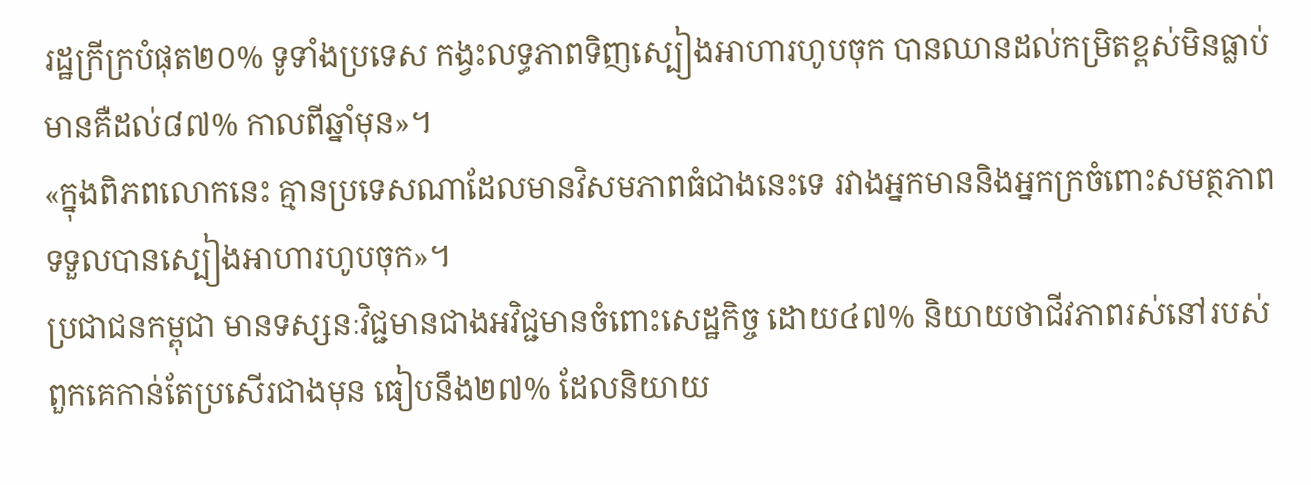រដ្ឋក្រីក្របំផុត២០% ទូទាំងប្រទេស កង្វះលទ្ធភាពទិញស្បៀងអាហារហូបចុក បានឈានដល់កម្រិតខ្ពស់មិនធ្លាប់មានគឺដល់៨៧% កាលពីឆ្នាំមុន»។
«ក្នុងពិភពលោកនេះ គ្មានប្រទេសណាដែលមានវិសមភាពធំជាងនេះទេ រវាងអ្នកមាននិងអ្នកក្រចំពោះសមត្ថភាពទទួលបានស្បៀងអាហារហូបចុក»។
ប្រជាជនកម្ពុជា មានទស្សនៈវិជ្ជមានជាងអវិជ្ជមានចំពោះសេដ្ឋកិច្ច ដោយ៤៧% និយាយថាជីវភាពរស់នៅរបស់ពួកគេកាន់តែប្រសើរជាងមុន ធៀបនឹង២៧% ដែលនិយាយ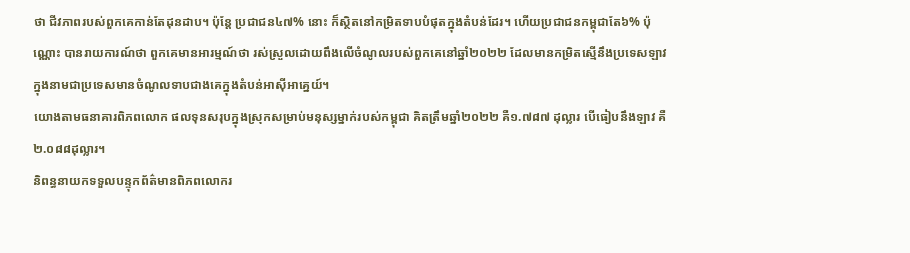ថា ជីវភាពរបស់ពួកគេកាន់តែដុនដាប។ ប៉ុន្តែ ប្រជាជន៤៧% នោះ ក៏ស្ថិតនៅកម្រិតទាបបំផុតក្នុងតំបន់ដែរ។ ហើយប្រជាជនកម្ពុជាតែ៦% ប៉ុណ្ណោះ បានរាយការណ៍ថា ពួកគេមានអារម្មណ៍ថា រស់ស្រួលដោយពឹងលើចំណូលរបស់ពួកគេនៅឆ្នាំ២០២២ ដែលមានកម្រិតស្មើនឹងប្រទេសឡាវ ក្នុងនាមជាប្រទេសមានចំណូលទាបជាងគេក្នុងតំបន់អាស៊ីអាគ្នេយ៍។
យោងតាមធនាគារពិភពលោក ផលទុនសរុបក្នុងស្រុកសម្រាប់មនុស្សម្នាក់របស់កម្ពុជា គិតត្រឹមឆ្នាំ២០២២ គឺ១.៧៨៧ ដុល្លារ បើធៀបនឹងឡាវ គឺ២.០៨៨ដុល្លារ។
និពន្ធនាយកទទួលបន្ទុកព័ត៌មានពិភពលោករ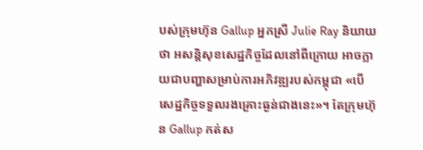បស់ក្រុមហ៊ុន Gallup អ្នកស្រី Julie Ray និយាយថា អសន្តិសុខសេដ្ឋកិច្ចដែលនៅពីក្រោយ អាចក្លាយជាបញ្ហាសម្រាប់ការអភិវឌ្ឍរបស់កម្ពុជា «បើសេដ្ឋកិច្ចទទួលរងគ្រោះធ្ងន់ជាងនេះ»។ តែក្រុមហ៊ុន Gallup កត់ស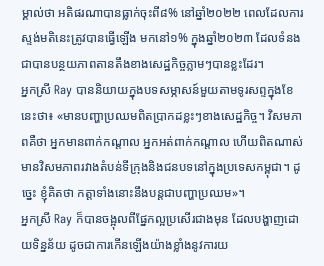ម្គាល់ថា អតិផរណាបានធ្លាក់ចុះពី៨% នៅឆ្នាំ២០២២ ពេលដែលការស្ទង់មតិនេះត្រូវបានធ្វើឡើង មកនៅ១% ក្នុងឆ្នាំ២០២៣ ដែលទំនងជាបានបន្ថយភាពតានតឹងខាងសេដ្ឋកិច្ចភ្លាមៗបានខ្លះដែរ។
អ្នកស្រី Ray បាននិយាយក្នុងបទសម្ភាសន៍មួយតាមទូរសព្ទក្នុងខែនេះថា៖ «មានបញ្ហាប្រឈមពិតប្រាកដខ្លះៗខាងសេដ្ឋកិច្ច។ វិសមភាពគឺថា អ្នកមានពាក់កណ្តាល អ្នកអត់ពាក់កណ្តាល ហើយពិតណាស់ មានវិសមភាពរវាងតំបន់ទីក្រុងនិងជនបទនៅក្នុងប្រទេសកម្ពុជា។ ដូច្នេះ ខ្ញុំគិតថា កត្តាទាំងនោះនឹងបន្តជាបញ្ហាប្រឈម»។
អ្នកស្រី Ray ក៏បានចង្អុលពីផ្នែកល្អប្រសើរជាងមុន ដែលបង្ហាញដោយទិន្នន័យ ដូចជាការកើនឡើងយ៉ាងខ្លាំងនូវការយ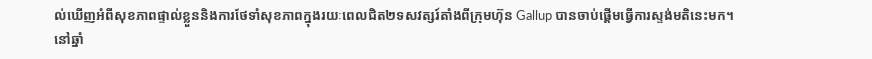ល់ឃើញអំពីសុខភាពផ្ទាល់ខ្លួននិងការថែទាំសុខភាពក្នុងរយៈពេលជិត២ទសវត្សរ៍តាំងពីក្រុមហ៊ុន Gallup បានចាប់ផ្តើមធ្វើការស្ទង់មតិនេះមក។
នៅឆ្នាំ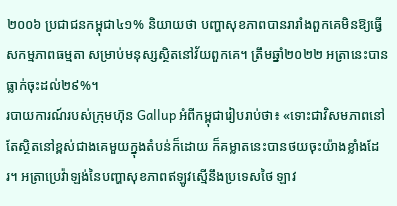២០០៦ ប្រជាជនកម្ពុជា៤១% និយាយថា បញ្ហាសុខភាពបានរារាំងពួកគេមិនឱ្យធ្វើសកម្មភាពធម្មតា សម្រាប់មនុស្សស្ថិតនៅវ័យពួកគេ។ ត្រឹមឆ្នាំ២០២២ អត្រានេះបានធ្លាក់ចុះដល់២៩%។
របាយការណ៍របស់ក្រុមហ៊ុន Gallup អំពីកម្ពុជារៀបរាប់ថា៖ «ទោះជាវិសមភាពនៅតែស្ថិតនៅខ្ពស់ជាងគេមួយក្នុងតំបន់ក៏ដោយ ក៏គម្លាតនេះបានថយចុះយ៉ាងខ្លាំងដែរ។ អត្រាប្រេវ៉ាឡង់នៃបញ្ហាសុខភាពឥឡូវស្មើនឹងប្រទេសថៃ ឡាវ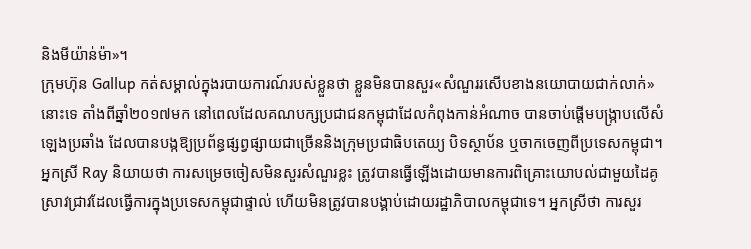និងមីយ៉ាន់ម៉ា»។
ក្រុមហ៊ុន Gallup កត់សម្គាល់ក្នុងរបាយការណ៍របស់ខ្លួនថា ខ្លួនមិនបានសួរ«សំណួររសើបខាងនយោបាយជាក់លាក់»នោះទេ តាំងពីឆ្នាំ២០១៧មក នៅពេលដែលគណបក្សប្រជាជនកម្ពុជាដែលកំពុងកាន់អំណាច បានចាប់ផ្តើមបង្រ្កាបលើសំឡេងប្រឆាំង ដែលបានបង្កឱ្យប្រព័ន្ធផ្សព្វផ្សាយជាច្រើននិងក្រុមប្រជាធិបតេយ្យ បិទស្ថាប័ន ឬចាកចេញពីប្រទេសកម្ពុជា។
អ្នកស្រី Ray និយាយថា ការសម្រេចចៀសមិនសួរសំណួរខ្លះ ត្រូវបានធ្វើឡើងដោយមានការពិគ្រោះយោបល់ជាមួយដៃគូស្រាវជ្រាវដែលធ្វើការក្នុងប្រទេសកម្ពុជាផ្ទាល់ ហើយមិនត្រូវបានបង្គាប់ដោយរដ្ឋាភិបាលកម្ពុជាទេ។ អ្នកស្រីថា ការសួរ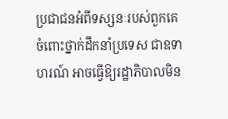ប្រជាជនអំពីទស្សនៈរបស់ពួកគេចំពោះថ្នាក់ដឹកនាំប្រទេស ជាឧទាហរណ៍ អាចធ្វើឱ្យរដ្ឋាភិបាលមិន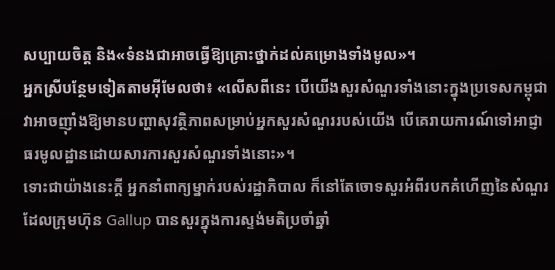សប្បាយចិត្ត និង«ទំនងជាអាចធ្វើឱ្យគ្រោះថ្នាក់ដល់គម្រោងទាំងមូល»។
អ្នកស្រីបន្ថែមទៀតតាមអ៊ីមែលថា៖ «លើសពីនេះ បើយើងសួរសំណួរទាំងនោះក្នុងប្រទេសកម្ពុជា វាអាចញ៉ាំងឱ្យមានបញ្ហាសុវត្ថិភាពសម្រាប់អ្នកសួរសំណួររបស់យើង បើគេរាយការណ៍ទៅអាជ្ញាធរមូលដ្ឋានដោយសារការសួរសំណួរទាំងនោះ»។
ទោះជាយ៉ាងនេះក្តី អ្នកនាំពាក្យម្នាក់របស់រដ្ឋាភិបាល ក៏នៅតែចោទសួរអំពីរបកគំហើញនៃសំណួរដែលក្រុមហ៊ុន Gallup បានសួរក្នុងការស្ទង់មតិប្រចាំឆ្នាំ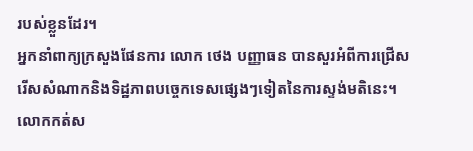របស់ខ្លួនដែរ។
អ្នកនាំពាក្យក្រសួងផែនការ លោក ថេង បញ្ញាធន បានសួរអំពីការជ្រើសរើសសំណាកនិងទិដ្ឋភាពបច្ចេកទេសផ្សេងៗទៀតនៃការស្ទង់មតិនេះ។
លោកកត់ស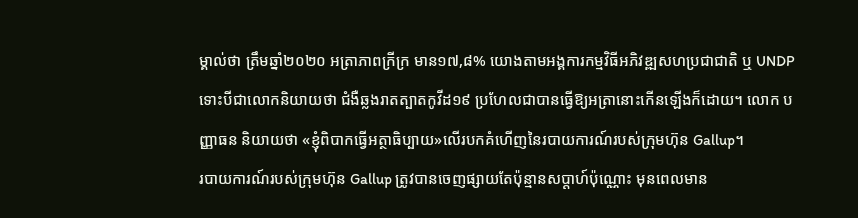ម្គាល់ថា ត្រឹមឆ្នាំ២០២០ អត្រាភាពក្រីក្រ មាន១៧,៨% យោងតាមអង្គការកម្មវិធីអភិវឌ្ឍសហប្រជាជាតិ ឬ UNDP ទោះបីជាលោកនិយាយថា ជំងឺឆ្លងរាតត្បាតកូវីដ១៩ ប្រហែលជាបានធ្វើឱ្យអត្រានោះកើនឡើងក៏ដោយ។ លោក បញ្ញាធន និយាយថា «ខ្ញុំពិបាកធ្វើអត្ថាធិប្បាយ»លើរបកគំហើញនៃរបាយការណ៍របស់ក្រុមហ៊ុន Gallup។
របាយការណ៍របស់ក្រុមហ៊ុន Gallup ត្រូវបានចេញផ្សាយតែប៉ុន្មានសប្តាហ៍ប៉ុណ្ណោះ មុនពេលមាន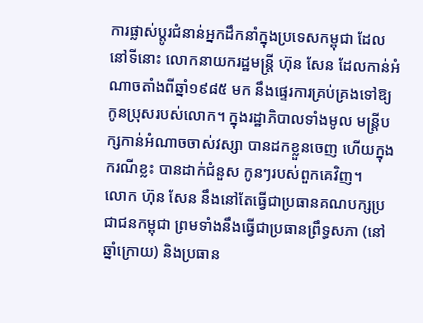ការផ្លាស់ប្តូរជំនាន់អ្នកដឹកនាំក្នុងប្រទេសកម្ពុជា ដែលនៅទីនោះ លោកនាយករដ្ឋមន្ត្រី ហ៊ុន សែន ដែលកាន់អំណាចតាំងពីឆ្នាំ១៩៨៥ មក នឹងផ្ទេរការគ្រប់គ្រងទៅឱ្យកូនប្រុសរបស់លោក។ ក្នុងរដ្ឋាភិបាលទាំងមូល មន្ត្រីបក្សកាន់អំណាចចាស់វស្សា បានដកខ្លួនចេញ ហើយក្នុងករណីខ្លះ បានដាក់ជំនួស កូនៗរបស់ពួកគេវិញ។
លោក ហ៊ុន សែន នឹងនៅតែធ្វើជាប្រធានគណបក្សប្រជាជនកម្ពុជា ព្រមទាំងនឹងធ្វើជាប្រធានព្រឹទ្ធសភា (នៅឆ្នាំក្រោយ) និងប្រធាន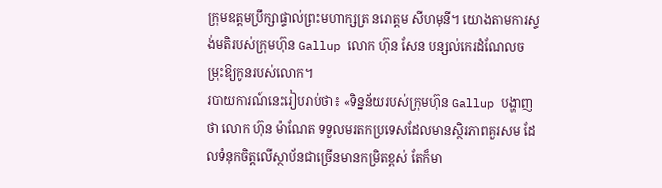ក្រុមឧត្តមប្រឹក្សាផ្ទាល់ព្រះមហាក្សត្រ នរោត្តម សីហមុនី។ យោងតាមការស្ទង់មតិរបស់ក្រុមហ៊ុន Gallup លោក ហ៊ុន សែន បន្សល់កេរដំណែលចម្រុះឱ្យកូនរបស់លោក។
របាយការណ៍នេះរៀបរាប់ថា៖ «ទិន្នន័យរបស់ក្រុមហ៊ុន Gallup បង្ហាញថា លោក ហ៊ុន ម៉ាណែត ទទួលមរតកប្រទេសដែលមានស្ថិរភាពគួរសម ដែលទំនុកចិត្តលើស្ថាប័នជាច្រើនមានកម្រិតខ្ពស់ តែក៏មា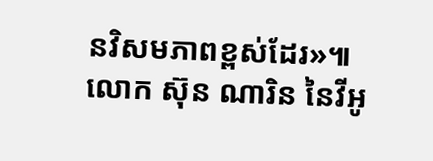នវិសមភាពខ្ពស់ដែរ»៕
លោក ស៊ុន ណារិន នៃវីអូ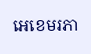អេខេមរភា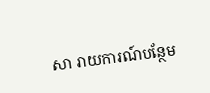សា រាយការណ៍បន្ថែម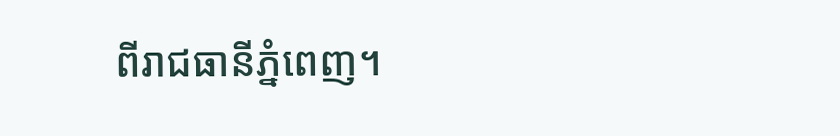ពីរាជធានីភ្នំពេញ។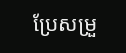ប្រែសម្រួ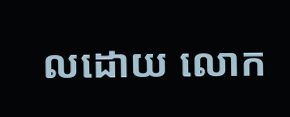លដោយ លោក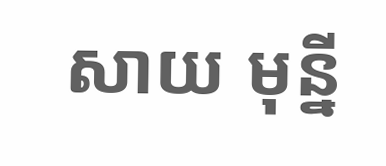សាយ មុន្នី